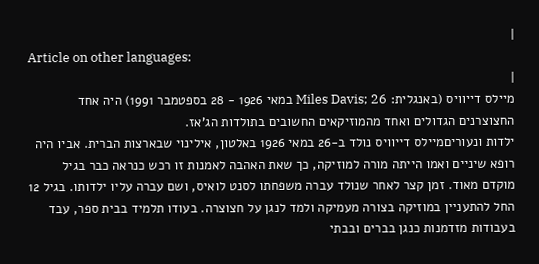|
Article on other languages:
|
מיילס דייוויס (באנגלית: Miles Davis; 26 במאי 1926 - 28 בספטמבר 1991) היה אחד החצוצרנים הגדולים ואחד מהמוזיקאים החשובים בתולדות הג'אז.
ילדות ונעוריםמיילס דייוויס נולד ב-26 במאי 1926 באלטון, אילינוי שבארצות הברית. אביו היה רופא שיניים ואמו הייתה מורה למוזיקה, כך שאת האהבה לאמנות זו רכש כנראה כבר בגיל מוקדם מאוד. זמן קצר לאחר שנולד עברה משפחתו לסנט לואיס, ושם עברה עליו ילדותו. בגיל 12 החל להתעניין במוזיקה בצורה מעמיקה ולמד לנגן על חצוצרה. בעודו תלמיד בבית ספר, עבד בעבודות מזדמנות כנגן בברים ובבתי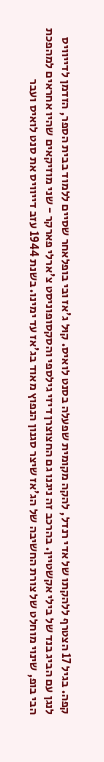קפה. בגיל 17 הצטרף ללהקתו של אדי רנדל, להקה מקומית שפעלה בסנט לואיס. קוּל ג'אז ובי בופלאחר שסיים ללמוד בבית הספר, הזדמן לדייוויס לנגן עם הביג בנד של בילי אקשטיין. בהרכב זה ניגנו גם החצוצרן דיזי גילספי והסקסופוניסט צ'ארלי פארקר - שני מוזיקאים שהיו אחראים למהפכת הבי בופ, שינוי מוחלט של צורת החשיבה של הג'אז שיצר סגנון הנפוץ מאוד בג'אז עד ימינו. בשנת 1944 עזב דייוויס את סנט לואיס ועבר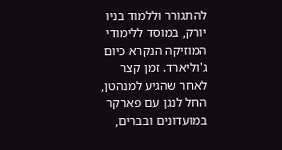להתגורר וללמוד בניו יורק, במוסד ללימודי המוזיקה הנקרא כיום ג'וליארד. זמן קצר לאחר שהגיע למנהטן, החל לנגן עם פארקר במועדונים ובברים,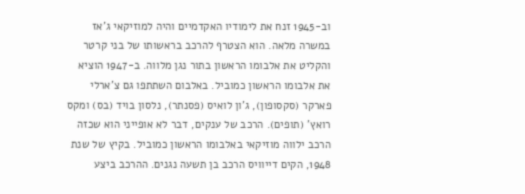וב-1945 זנח את לימודיו האקדמיים והיה למוזיקאי ג'אז במשרה מלאה. הוא הצטרף להרכב בראשותו של בני קרטר והקליט את אלבומו הראשון בתור נגן מלווה. ב-1947 הוציא את אלבומו הראשון כמוביל. באלבום השתתפו גם צ'ארלי פארקר (סקסופון), ג'ון לואיס (פסנתר), נלסון בויד (בס) ומקס רואץ' (תופים). הרכב של ענקים, דבר לא אופייני הוא שכזה הרכב ילווה מוזיקאי באלבומו הראשון כמוביל. בקיץ של שנת 1948, הקים דייוויס הרכב בן תשעה נגנים. ההרכב ביצע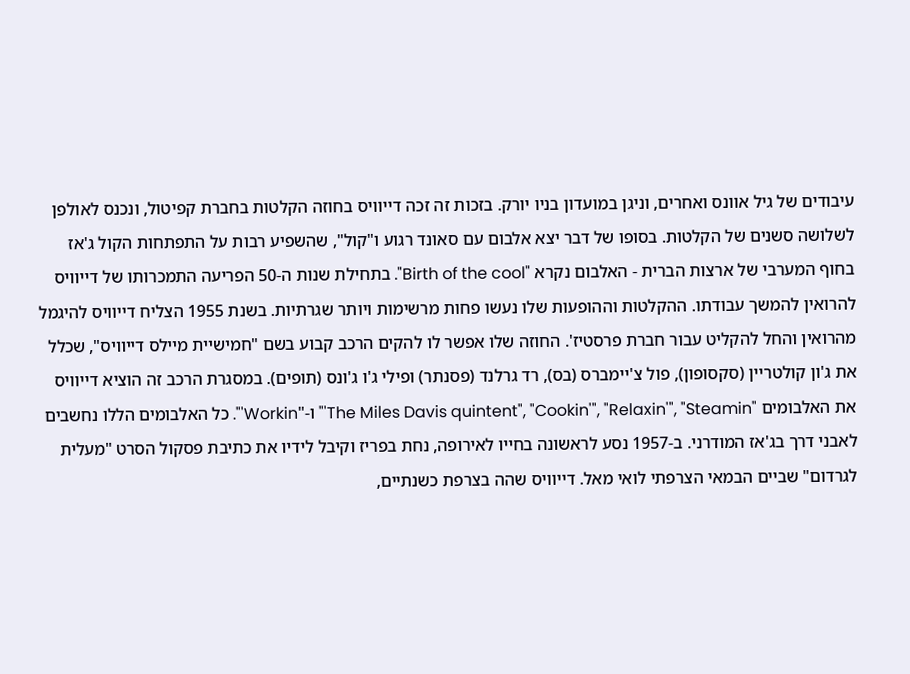עיבודים של גיל אוונס ואחרים, וניגן במועדון בניו יורק. בזכות זה זכה דייוויס בחוזה הקלטות בחברת קפיטול, ונכנס לאולפן לשלושה סשנים של הקלטות. בסופו של דבר יצא אלבום עם סאונד רגוע ו"קול", שהשפיע רבות על התפתחות הקול ג'אז בחוף המערבי של ארצות הברית - האלבום נקרא "Birth of the cool". בתחילת שנות ה-50 הפריעה התמכרותו של דייוויס להרואין להמשך עבודתו. ההקלטות וההופעות שלו נעשו פחות מרשימות ויותר שגרתיות. בשנת 1955 הצליח דייוויס להיגמל מהרואין והחל להקליט עבור חברת פרסטיז'. החוזה שלו אפשר לו להקים הרכב קבוע בשם "חמישיית מיילס דייוויס", שכלל את ג'ון קולטריין (סקסופון), פול צ'יימברס (בס), רד גרלנד (פסנתר) ופילי ג'ו ג'ונס (תופים). במסגרת הרכב זה הוציא דייוויס את האלבומים "The Miles Davis quintent", "Cookin'", "Relaxin'", "Steamin'" ו-"Workin'". כל האלבומים הללו נחשבים לאבני דרך בג'אז המודרני. ב-1957 נסע לראשונה בחייו לאירופה, נחת בפריז וקיבל לידיו את כתיבת פסקול הסרט "מעלית לגרדום" שביים הבמאי הצרפתי לואי מאל. דייוויס שהה בצרפת כשנתיים,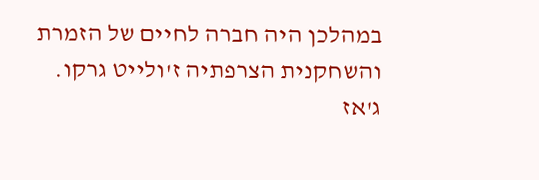במהלכן היה חברה לחיים של הזמרת והשחקנית הצרפתיה ז'ולייט גרקו. ג'אז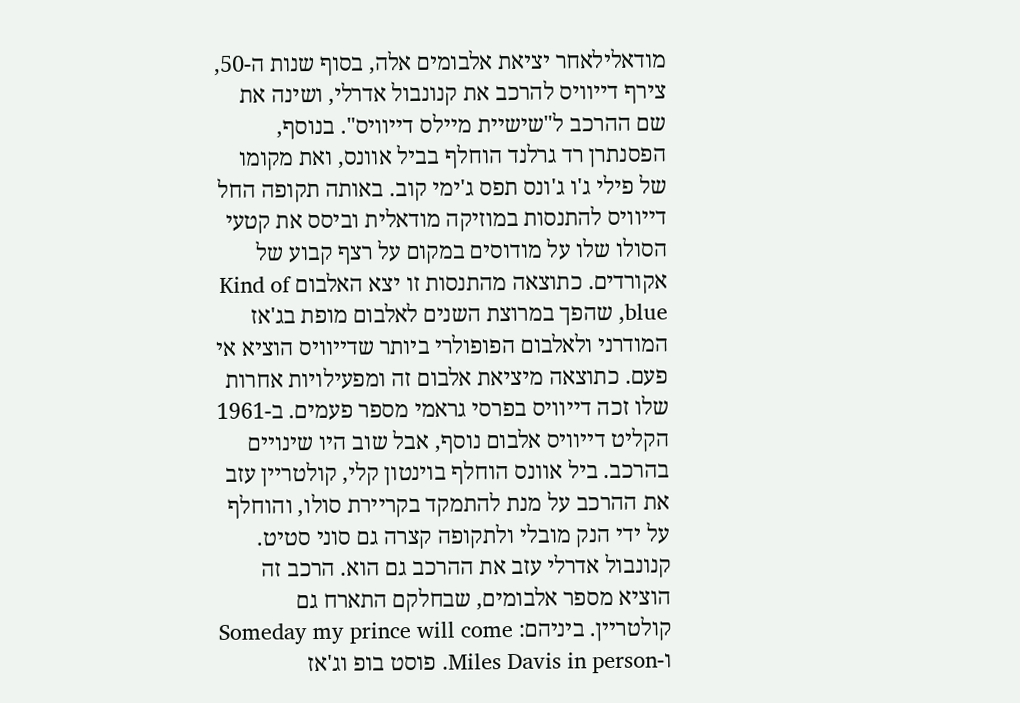מודאלילאחר יציאת אלבומים אלה, בסוף שנות ה-50, צירף דייוויס להרכב את קנונבול אדרלי, ושינה את שם ההרכב ל"שישיית מיילס דייוויס". בנוסף, הפסנתרן רד גרלנד הוחלף בביל אוונס, ואת מקומו של פילי ג'ו ג'ונס תפס ג'ימי קוב. באותה תקופה החל דייוויס להתנסות במוזיקה מודאלית וביסס את קטעי הסולו שלו על מודוסים במקום על רצף קבוע של אקורדים. כתוצאה מהתנסות זו יצא האלבום Kind of blue, שהפך במרוצת השנים לאלבום מופת בג'אז המודרני ולאלבום הפופולרי ביותר שדייוויס הוציא אי פעם. כתוצאה מיציאת אלבום זה ומפעילויות אחרות שלו זכה דייוויס בפרסי גראמי מספר פעמים. ב-1961 הקליט דייוויס אלבום נוסף, אבל שוב היו שינויים בהרכב. ביל אוונס הוחלף בוינטון קלי, קולטריין עזב את ההרכב על מנת להתמקד בקריירת סולו, והוחלף על ידי הנק מובלי ולתקופה קצרה גם סוני סטיט. קנונבול אדרלי עזב את ההרכב גם הוא. הרכב זה הוציא מספר אלבומים, שבחלקם התארח גם קולטריין. ביניהם: Someday my prince will come ו-Miles Davis in person. פוסט בופ וג'אז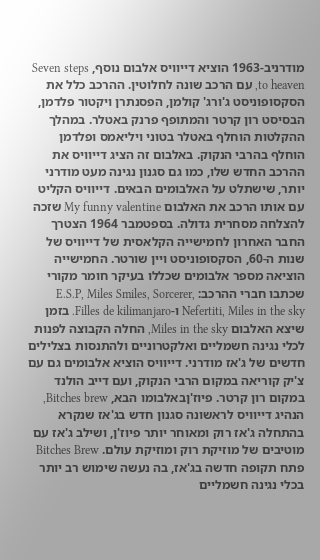מודרניב-1963 הוציא דייוויס אלבום נוסף, Seven steps to heaven, עם הרכב שונה לחלוטין. ההרכב כלל את הסקסופוניסט ג'ורג' קולמן, הפסנתרן ויקטור פלדמן, הבסיסט רון קרטר והמתופף פרנק באטלר. במהלך ההקלטות הוחלף באטלר בטוני ויליאמס ופלדמן הוחלף בהרבי הנקוק. באלבום זה הציג דייוויס את ההרכב החדש שלו, כמו גם סגנון נגינה מעט מודרני יותר, שישתלט על האלבומים הבאים. דייוויס הקליט עם אותו הרכב את האלבום My funny valentine שזכה להצלחה מסחרית גדולה. בספטמבר 1964 הצטרך החבר האחרון לחמישייה הקלאסית של דייוויס של שנות ה-60, הסקסופוניסט ויין שורטר. החמישייה הוציאה מספר אלבומים שכללו בעיקר חומר מקורי שכתבו חברי ההרכב: E.S.P, Miles Smiles, Sorcerer, Nefertiti, Miles in the sky ו-Filles de kilimanjaro. בזמן שיצא האלבום Miles in the sky, החלה הקבוצה לפנות לכלי נגינה חשמליים ואלקטרוניים ולהתנסות בצלילים חדשים של ג'אז מודרני. דייוויס הוציא אלבומים גם עם צ'יק קוריאה במקום הרבי הנקוק, ועם דייב הולנד במקום רון קרטר. פיוז'ןבאלבומו הבא, Bitches brew, הנהיג דייוויס לראשונה סגנון חדש בג'אז שנקרא בהתחלה ג'אז רוק ומאוחר יותר פיוז'ן, ושילב ג'אז עם מוטיבים של מוזיקת רוק ומוזיקת עולם. Bitches Brew פתח תקופה חדשה בג'אז, בה נעשה שימוש רב יותר בכלי נגינה חשמליים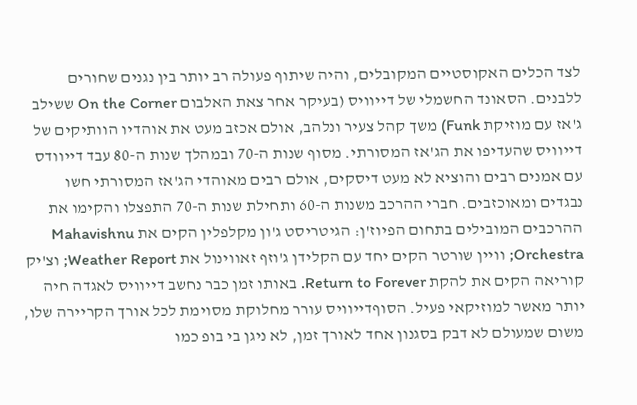לצד הכלים האקוסטיים המקובלים, והיה שיתוף פעולה רב יותר בין נגנים שחורים ללבנים. הסאונד החשמלי של דייוויס (בעיקר אחר צאת האלבום On the Corner ששילב ג'אז עם מוזיקת Funk) משך קהל צעיר ונלהב, אולם אכזב מעט את אוהדיו הוותיקים של דייוויס שהעדיפו את הג'אז המסורתי. מסוף שנות ה-70 ובמהלך שנות ה-80 עבד דייוודס עם אמנים רבים והוציא לא מעט דיסקים, אולם רבים מאוהדי הג'אז המסורתי חשו נבגדים ומאוכזבים. חברי ההרכב משנות ה-60 ותחילת שנות ה-70 התפצלו והקימו את ההרכבים המובילים בתחום הפיוז'ן: הגיטריסט ג'ון מקלפלין הקים את Mahavishnu Orchestra; וויין שורטר הקים יחד עם הקלידן ג'וזף זאווינול את Weather Report; וצ'יק קוריאה הקים את להקת Return to Forever. באותו זמן כבר נחשב דייוויס לאגדה חיה יותר מאשר למוזיקאי פעיל. הסוףדייוויס עורר מחלוקת מסוימת לכל אורך הקריירה שלו, משום שמעולם לא דבק בסגנון אחד לאורך זמן, לא ניגן בי בופ כמו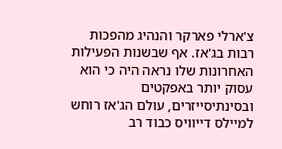צ'ארלי פארקר והנהיג מהפכות רבות בג'אז. אף שבשנות הפעילות האחרונות שלו נראה היה כי הוא עסוק יותר באפקטים ובסינתיסייזרים, עולם הג'אז רוחש למיילס דייוויס כבוד רב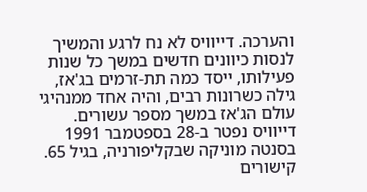והערכה. דייוויס לא נח לרגע והמשיך לנסות כיוונים חדשים במשך כל שנות פעילותו, ייסד כמה תת-זרמים בג'אז, גילה כשרונות רבים, והיה אחד ממנהיגי עולם הג'אז במשך מספר עשורים. דייוויס נפטר ב-28 בספטמבר 1991 בסנטה מוניקה שבקליפורניה, בגיל 65. קישורים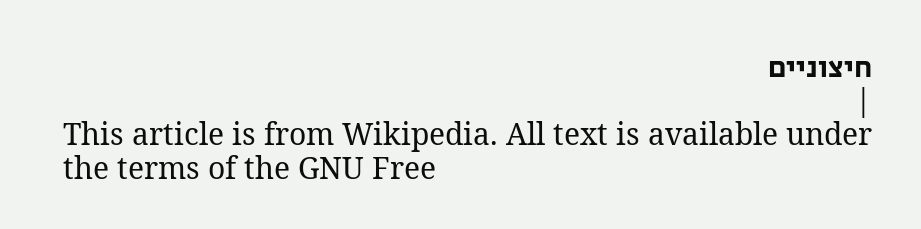חיצוניים
|
This article is from Wikipedia. All text is available under the terms of the GNU Free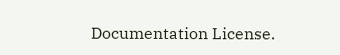Documentation License.